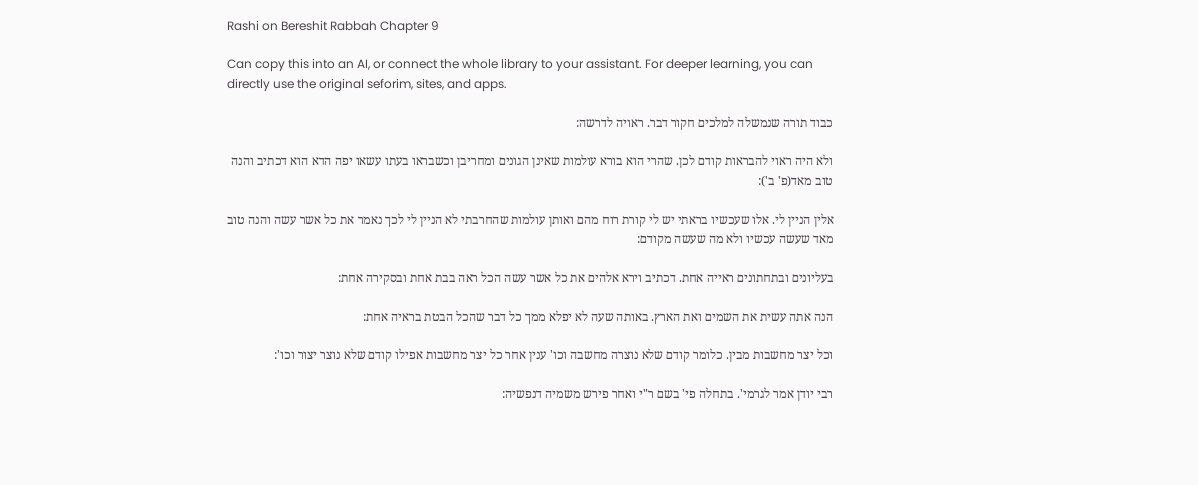Rashi on Bereshit Rabbah Chapter 9

Can copy this into an AI, or connect the whole library to your assistant. For deeper learning, you can directly use the original seforim, sites, and apps.

כבוד תורה שנמשלה למלכים חקור דבר. ראויה לדרשה:

ולא היה ראוי להבראות קודם לכן. שהרי הוא בורא עולמות שאינן הגונים ומחריבן וכשבראו בעתו עשאו יפה הדא הוא דכתיב והנה טוב מאד(פ' ב'):

אלין הניין לי. אלו שעכשיו בראתי יש לי קורת רוח מהם ואותן עולמות שהחרבתי לא הניין לי לכך נאמר את כל אשר עשה והנה טוב מאד שעשה עכשיו ולא מה שעשה מקודם:

בעליונים ובתחתונים ראייה אחת. דכתיב וירא אלהים את כל אשר עשה הכל ראה בבת אחת ובסקירה אחת:

הנה אתה עשית את השמים ואת הארץ. באותה שעה לא יפלא ממך כל דבר שהכל הבטת בראיה אחת:

וכל יצר מחשבות מבין. כלומר קודם שלא נוצרה מחשבה וכו' ענין אחר כל יצר מחשבות אפילו קודם שלא נוצר יצור וכו':

רבי יודן אמר לגרמי'. בתחלה פי' בשם ר"י ואחר פירש משמיה דנפשיה: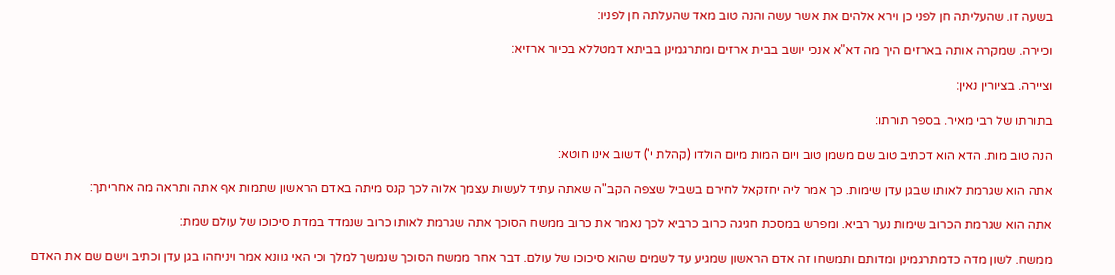בשעה זו. שהעליתה חן לפני כן וירא אלהים את אשר עשה והנה טוב מאד שהעלתה חן לפניו:

וכיירה. שמקרה אותה בארזים היך מה דא"א אנכי יושב בבית ארזים ומתרגמינן בביתא דמטללא בכיור ארזיא:

וציירה. בציורין נאין:

בתורתו של רבי מאיר. בספר תורתו:

הנה טוב מות. הדא הוא דכתיב טוב שם משמן טוב ויום המות מיום הולדו (קהלת י') דשוב אינו חוטא:

אתה הוא שגרמת לאותו שבגן עדן שימות. כך אמר ליה יחזקאל לחירם בשביל שצפה הקב"ה שאתה עתיד לעשות עצמך אלוה לכך קנס מיתה באדם הראשון שתמות אף אתה ותראה מה אחריתך:

אתה הוא שגרמת הכרוב שימות נער רביא. ומפרש במסכת חגיגה כרוב כרביא לכך נאמר את כרוב ממשח הסוכך אתה שגרמת לאותו כרוב שנמדד במדת סיכוכו של עולם שמת:

ממשח. לשון מדה כדמתרגמינן ומדותם ותמשחו זה אדם הראשון שמגיע עד לשמים שהוא סיכוכו של עולם. דבר אחר ממשח הסוכך שנמשך למלך וכי האי גוונא אמר ויניחהו בגן עדן וכתיב וישם שם את האדם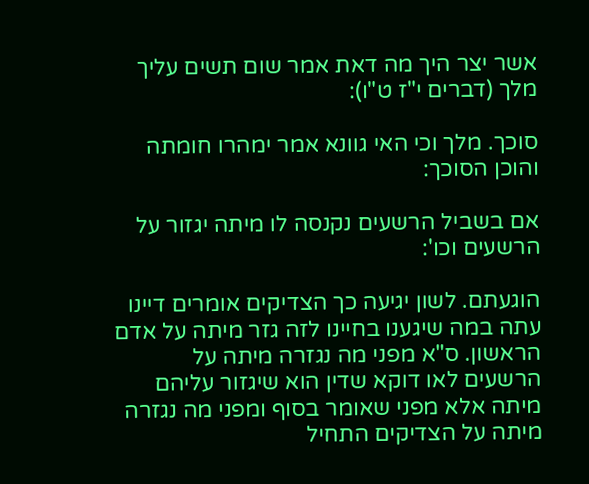אשר יצר היך מה דאת אמר שום תשים עליך מלך (דברים י"ז ט"ו):

סוכך. מלך וכי האי גוונא אמר ימהרו חומתה והוכן הסוכך:

אם בשביל הרשעים נקנסה לו מיתה יגזור על הרשעים וכו':

הוגעתם. לשון יגיעה כך הצדיקים אומרים דיינו עתה במה שיגענו בחיינו לזה גזר מיתה על אדם הראשון. ס"א מפני מה נגזרה מיתה על הרשעים לאו דוקא שדין הוא שיגזור עליהם מיתה אלא מפני שאומר בסוף ומפני מה נגזרה מיתה על הצדיקים התחיל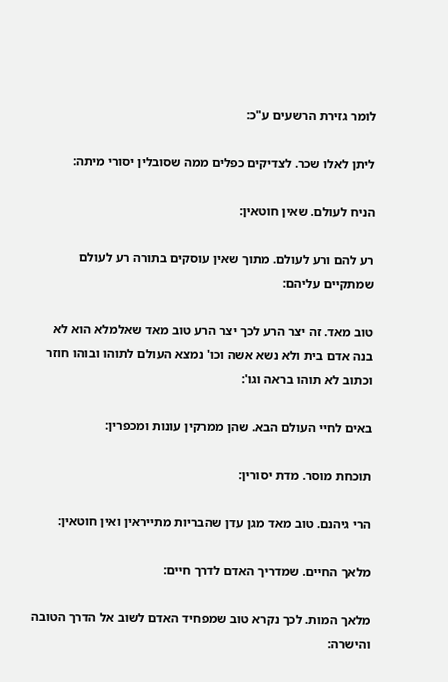לומר גזירת הרשעים ע"כ:

ליתן לאלו שכר. לצדיקים כפלים ממה שסובלין יסורי מיתה:

הניח לעולם. שאין חוטאין:

רע להם ורע לעולם. מתוך שאין עוסקים בתורה רע לעולם שמתקיים עליהם:

טוב מאד. זה יצר הרע לכך יצר הרע טוב מאד שאלמלא הוא לא בנה אדם בית ולא נשא אשה וכו' נמצא העולם לתוהו ובוהו חוזר וכתוב לא תוהו בראה וגו':

באים לחיי העולם הבא. שהן ממרקין עונות ומכפרין:

תוכחת מוסר. מדת יסורין:

הרי גיהנם. טוב מאד מגן עדן שהבריות מתייראין ואין חוטאין:

מלאך החיים. שמדריך האדם לדרך חיים:

מלאך המות. לכך נקרא טוב שמפחיד האדם לשוב אל הדרך הטובה והישרה: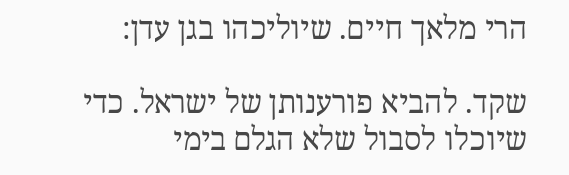הרי מלאך חיים. שיוליכהו בגן עדן:

שקד. להביא פורענותן של ישראל. כדי שיוכלו לסבול שלא הגלם בימי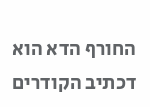החורף הדא הוא דכתיב הקודרים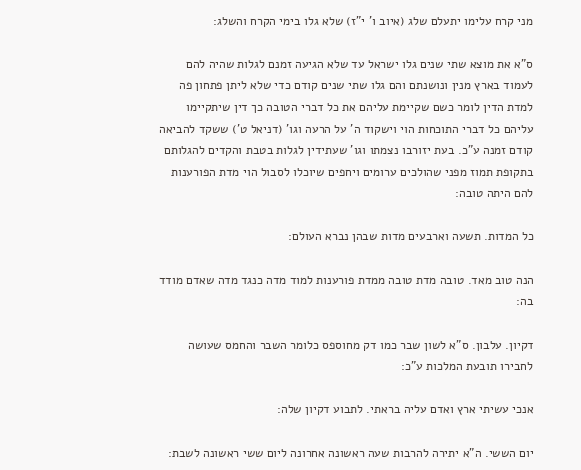מני קרח עלימו יתעלם שלג (איוב ו' י"ז) שלא גלו בימי הקרח והשלג:

ס"א את מוצא שתי שנים גלו ישראל עד שלא הגיעה זמנם לגלות שהיה להם לעמוד בארץ מנין ונושנתם והם גלו שתי שנים קודם כדי שלא ליתן פתחון פה למדת הדין לומר כשם שקיימת עליהם את כל דברי הטובה כך דין שיתקיימו עליהם כל דברי התוכחות הוי וישקוד ה' על הרעה וגו' (דניאל ט') ששקד להביאה קודם זמנה ע"כ. בעת יזורבו נצמתו וגו' שעתידין לגלות בטבת והקדים להגלותם בתקופת תמוז מפני שהולכים ערומים ויחפים שיוכלו לסבול הוי מדת הפורענות להם היתה טובה:

כל המדות. תשעה וארבעים מדות שבהן נברא העולם:

הנה טוב מאד. טובה מדת טובה ממדת פורענות למוד מדה כנגד מדה שאדם מודד בה:

דקיון. עלבון. ס"א לשון שבר כמו דק מחוספס כלומר השבר והחמס שעושה לחבירו תובעת המלכות ע"כ:

אנכי עשיתי ארץ ואדם עליה בראתי. לתבוע דקיון שלה:

יום הששי. ה"א יתירה להרבות שעה ראשונה אחרונה ליום ששי ראשונה לשבת: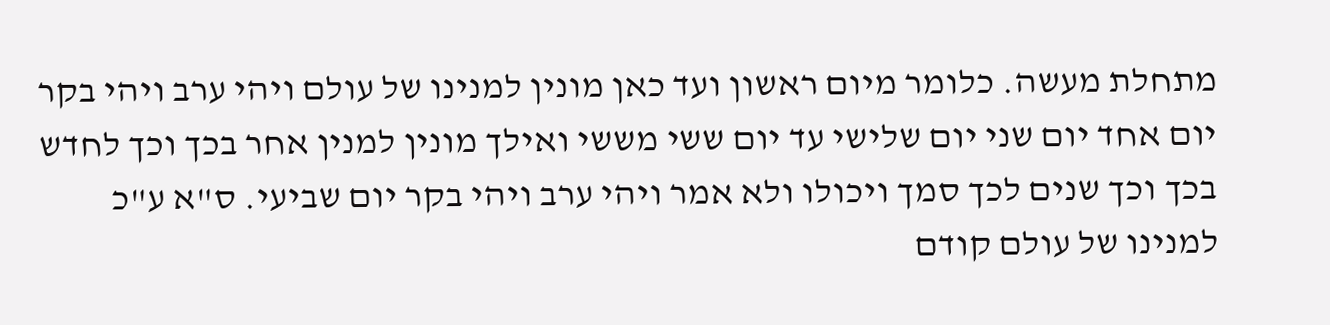מתחלת מעשה. כלומר מיום ראשון ועד כאן מונין למנינו של עולם ויהי ערב ויהי בקר יום אחד יום שני יום שלישי עד יום ששי מששי ואילך מונין למנין אחר בכך וכך לחדש בכך וכך שנים לכך סמך ויכולו ולא אמר ויהי ערב ויהי בקר יום שביעי. ס"א ע"כ למנינו של עולם קודם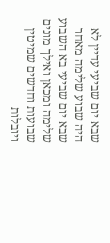שבא יום שביעי עדיין לא היה שבוע שלימה מאחר שבא יום שביעי בא השבוע שלימה ומכאן ואילך מונים שבועות וחדשים שמיטין ויובלות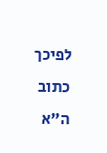לפיכך כתוב ה"א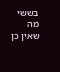בששי מה שאין כן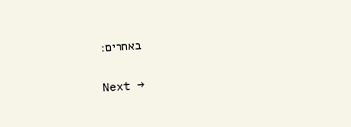באחרים:

Next →